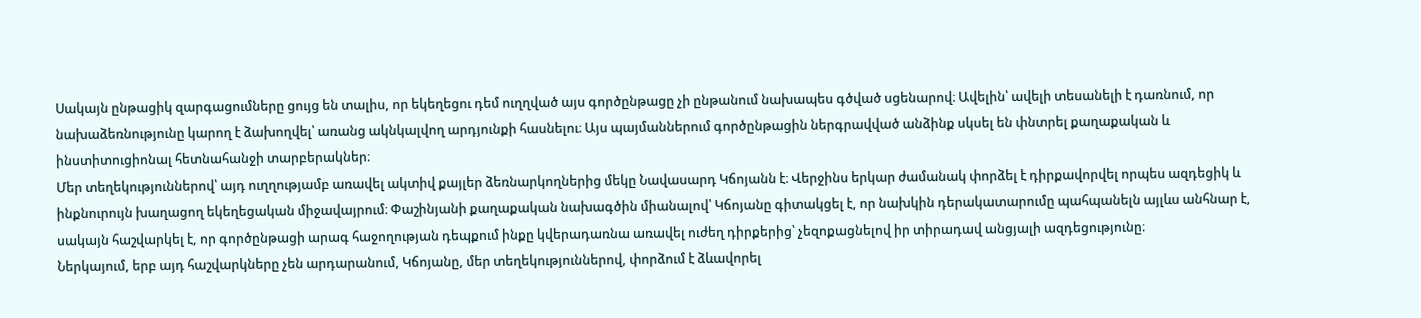Սակայն ընթացիկ զարգացումները ցույց են տալիս, որ եկեղեցու դեմ ուղղված այս գործընթացը չի ընթանում նախապես գծված սցենարով։ Ավելին՝ ավելի տեսանելի է դառնում, որ նախաձեռնությունը կարող է ձախողվել՝ առանց ակնկալվող արդյունքի հասնելու։ Այս պայմաններում գործընթացին ներգրավված անձինք սկսել են փնտրել քաղաքական և ինստիտուցիոնալ հետնահանջի տարբերակներ։
Մեր տեղեկություններով՝ այդ ուղղությամբ առավել ակտիվ քայլեր ձեռնարկողներից մեկը Նավասարդ Կճոյանն է։ Վերջինս երկար ժամանակ փորձել է դիրքավորվել որպես ազդեցիկ և ինքնուրույն խաղացող եկեղեցական միջավայրում։ Փաշինյանի քաղաքական նախագծին միանալով՝ Կճոյանը գիտակցել է, որ նախկին դերակատարումը պահպանելն այլևս անհնար է, սակայն հաշվարկել է, որ գործընթացի արագ հաջողության դեպքում ինքը կվերադառնա առավել ուժեղ դիրքերից՝ չեզոքացնելով իր տիրադավ անցյալի ազդեցությունը։
Ներկայում, երբ այդ հաշվարկները չեն արդարանում, Կճոյանը, մեր տեղեկություններով, փորձում է ձևավորել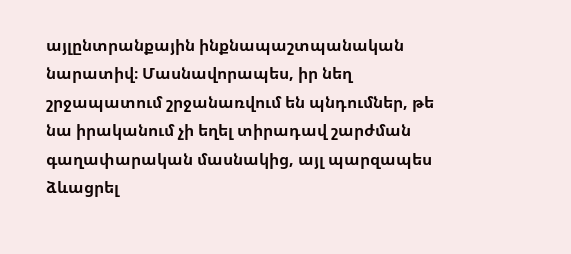այլընտրանքային ինքնապաշտպանական նարատիվ։ Մասնավորապես, իր նեղ շրջապատում շրջանառվում են պնդումներ, թե նա իրականում չի եղել տիրադավ շարժման գաղափարական մասնակից, այլ պարզապես ձևացրել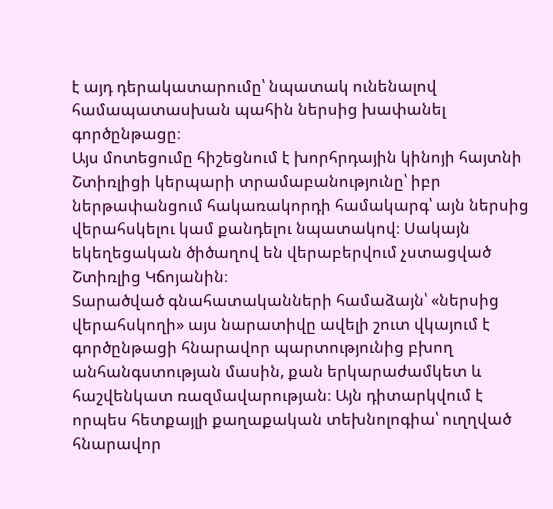է այդ դերակատարումը՝ նպատակ ունենալով համապատասխան պահին ներսից խափանել գործընթացը։
Այս մոտեցումը հիշեցնում է խորհրդային կինոյի հայտնի Շտիռլիցի կերպարի տրամաբանությունը՝ իբր ներթափանցում հակառակորդի համակարգ՝ այն ներսից վերահսկելու կամ քանդելու նպատակով։ Սակայն եկեղեցական ծիծաղով են վերաբերվում չստացված Շտիռլից Կճոյանին։
Տարածված գնահատականների համաձայն՝ «ներսից վերահսկողի» այս նարատիվը ավելի շուտ վկայում է գործընթացի հնարավոր պարտությունից բխող անհանգստության մասին, քան երկարաժամկետ և հաշվենկատ ռազմավարության։ Այն դիտարկվում է որպես հետքայլի քաղաքական տեխնոլոգիա՝ ուղղված հնարավոր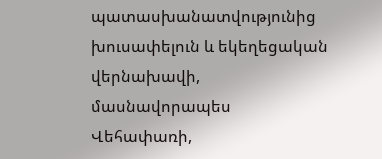պատասխանատվությունից խուսափելուն և եկեղեցական վերնախավի, մասնավորապես Վեհափառի,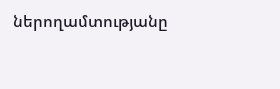ներողամտությանը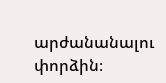արժանանալու փորձին։